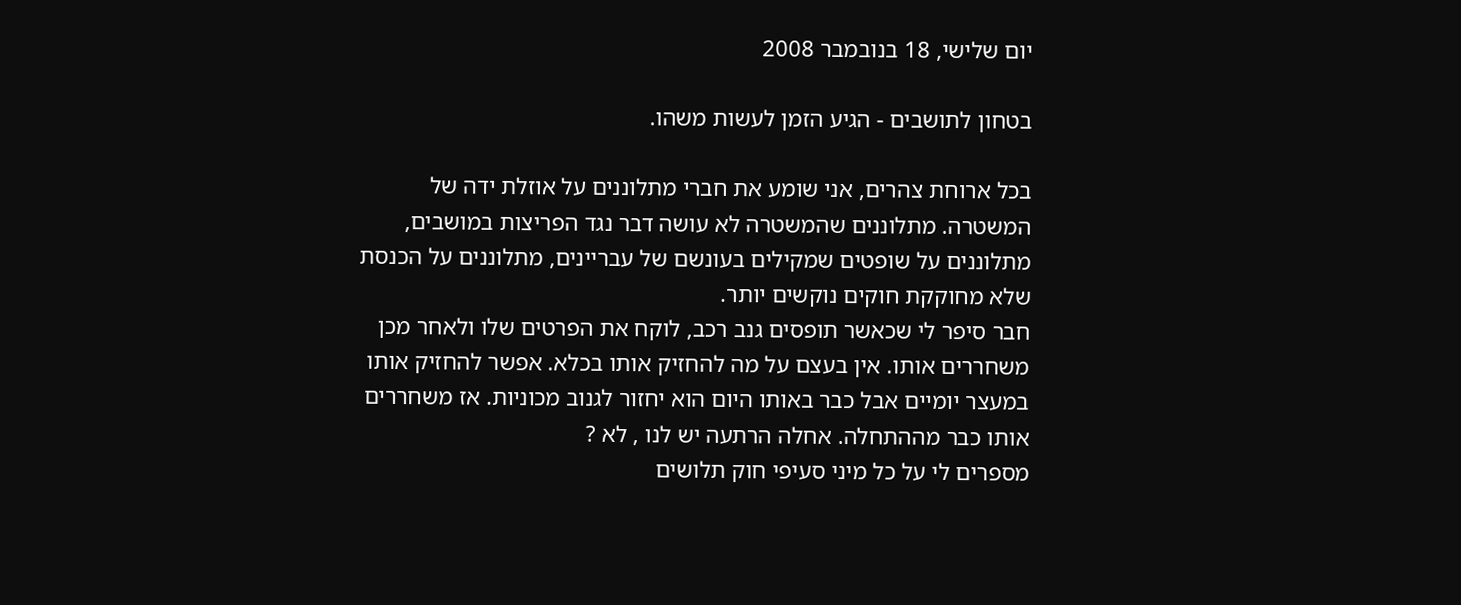יום שלישי, 18 בנובמבר 2008

בטחון לתושבים - הגיע הזמן לעשות משהו.

בכל ארוחת צהרים, אני שומע את חברי מתלוננים על אוזלת ידה של המשטרה. מתלוננים שהמשטרה לא עושה דבר נגד הפריצות במושבים, מתלוננים על שופטים שמקילים בעונשם של עבריינים, מתלוננים על הכנסת שלא מחוקקת חוקים נוקשים יותר.
חבר סיפר לי שכאשר תופסים גנב רכב, לוקח את הפרטים שלו ולאחר מכן משחררים אותו. אין בעצם על מה להחזיק אותו בכלא. אפשר להחזיק אותו במעצר יומיים אבל כבר באותו היום הוא יחזור לגנוב מכוניות. אז משחררים אותו כבר מההתחלה. אחלה הרתעה יש לנו , לא ?
מספרים לי על כל מיני סעיפי חוק תלושים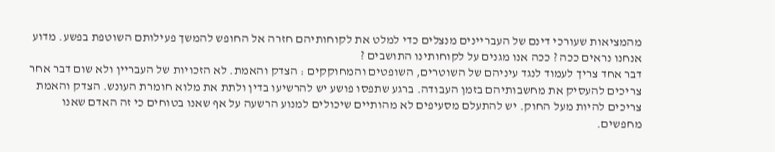מהמציאות שעורכי דינם של העבריינים מנצלים כדי למלט את לקוחותיהם חזרה אל החופש להמשך פעילותם השוטפת בפשע. מדוע אנחנו נראים ככה ? ככה אנו מגנים על לקוחותינו התושבים ?
דבר אחד צריך לעמוד לנגד עיניהם של השוטרים, השופטים והמחוקקים : הצדק והאמת. לא הזכויות של העבריין ולא שום דבר אחר צריכים להעסיק את מחשבותיהם בזמן העבודה. ברגע שתפסו פושע יש להרשיעו בדין ולתת את מלוא חומרת העונש. הצדק והאמת צריכים להיות מעל החוק. יש להתעלם מסעיפים לא מהותיים שיכולים למנוע הרשעה על אף שאנו בטוחים כי זה האדם שאנו מחפשים.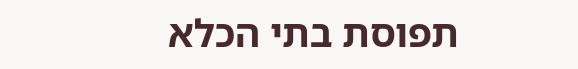תפוסת בתי הכלא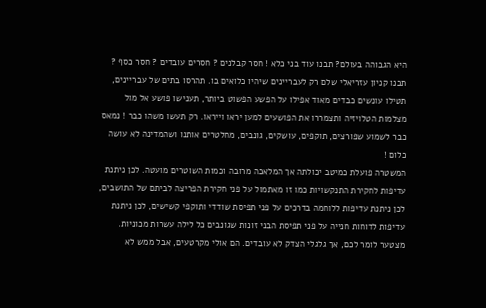היא הגבוהה בעולם? תבנו עוד בני כלא ! חסר קבלנים ? חסרים עובדים ? חסר כסף ? תבנו קניון עזריאלי שלם רק לעבריינים שיהיו כלואים בו. תהרסו בתים של עבריינים, תטילו עונשים כבדים מאוד אפילו על הפשע הפשוט ביותר, תענישו פושע אל מול מצלמות הטלויזיה ותצמררו את הפושעים למען יראו וייראו. רק תעשו משהו כבר ! נמאס כבר לשמוע שפורצים, תוקפים, עושקים, גונבים, מחלטרים אותנו ושהמדינה לא עושה כלום !
המשטרה פועלת כמיטב יכולתה אך המלאכה מרובה וכמות השוטרים מועטה. לכן ניתנת עדיפות לחקירת התנקשויות כמו זו מאתמול על פני חקירת הפריצה לביתם של התושבים, לכן ניתנת עדיפות ללוחמה בדרכים על פני תפיסת שודדי ותוקפי קשישים, לכן ניתנת עדיפות לדוחות חנייה על פני תפיסת הבני זונות שגונבים כל לילה עשרות מכוניות.
מצטער לומר לכם, אך גלגלי הצדק לא עובדים. הם אולי מקרטעים, אבל ממש לא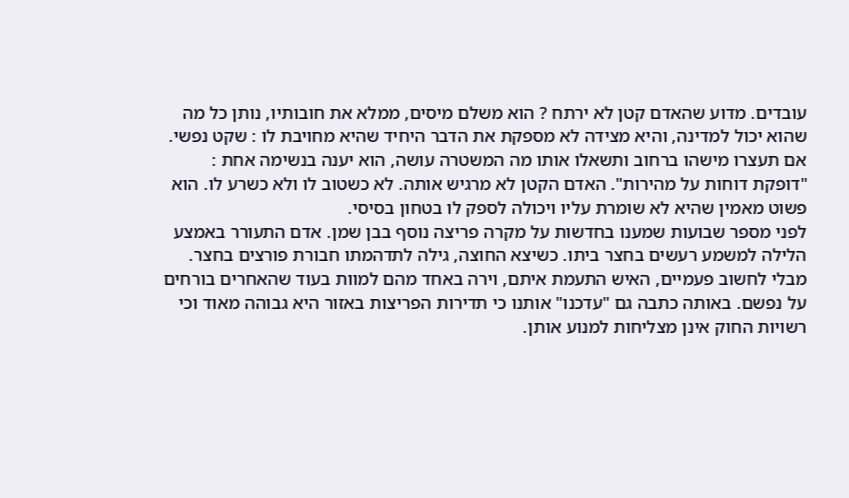עובדים. מדוע שהאדם קטן לא ירתח ? הוא משלם מיסים, ממלא את חובותיו, נותן כל מה שהוא יכול למדינה, והיא מצידה לא מספקת את הדבר היחיד שהיא מחויבת לו : שקט נפשי. אם תעצרו מישהו ברחוב ותשאלו אותו מה המשטרה עושה, הוא יענה בנשימה אחת : "דופקת דוחות על מהירות". האדם הקטן לא מרגיש אותה. לא כשטוב לו ולא כשרע לו. הוא פשוט מאמין שהיא לא שומרת עליו ויכולה לספק לו בטחון בסיסי.
לפני מספר שבועות שמענו בחדשות על מקרה פריצה נוסף בבן שמן. אדם התעורר באמצע הלילה למשמע רעשים בחצר ביתו. כשיצא החוצה, גילה לתדהמתו חבורת פורצים בחצר. מבלי לחשוב פעמיים, האיש התעמת איתם, וירה באחד מהם למוות בעוד שהאחרים בורחים על נפשם. באותה כתבה גם "עדכנו" אותנו כי תדירות הפריצות באזור היא גבוהה מאוד וכי רשויות החוק אינן מצליחות למנוע אותן.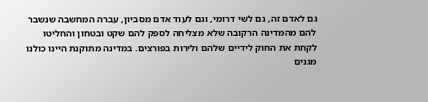גם לאדם זה, גם לשי דרומי, וגם לעוד אדם מסביון, עברה המחשבה שנשבר להם מהמדינה הרקובה שלא מצליחה לספק להם שקט ובטחון והחליטו לקחת את החוק לידיים שלהם ולירות בפורצים. במדינה מתוקנת היינו כולנו מגנים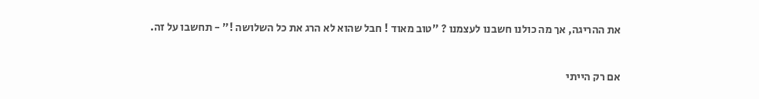את ההריגה, אך מה כולנו חשבנו לעצמנו ? "טוב מאוד ! חבל שהוא לא הרג את כל השלושה !" - תחשבו על זה.

אם רק הייתי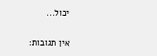יכול...

אין תגובות: